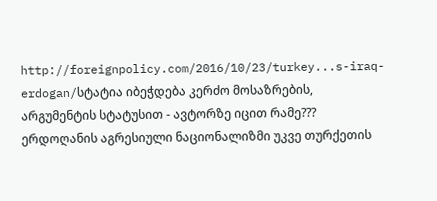http://foreignpolicy.com/2016/10/23/turkey...s-iraq-erdogan/სტატია იბეჭდება კერძო მოსაზრების, არგუმენტის სტატუსით - ავტორზე იცით რამე???
ერდოღანის აგრესიული ნაციონალიზმი უკვე თურქეთის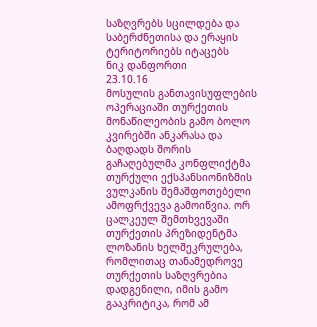საზღვრებს სცილდება და საბერძნეთისა და ერაყის ტერიტორიებს იტაცებს
ნიკ დანფორთი
23.10.16
მოსულის განთავისუფლების ოპერაციაში თურქეთის მონაწილეობის გამო ბოლო კვირებში ანკარასა და ბაღდადს შორის გაჩაღებულმა კონფლიქტმა თურქული ექსპანსიონიზმის ვულკანის შემაშფოთებელი ამოფრქვევა გამოიწვია. ორ ცალკეულ შემთხვევაში თურქეთის პრეზიდენტმა ლოზანის ხელშეკრულება, რომლითაც თანამედროვე თურქეთის საზღვრებია დადგენილი, იმის გამო გააკრიტიკა, რომ ამ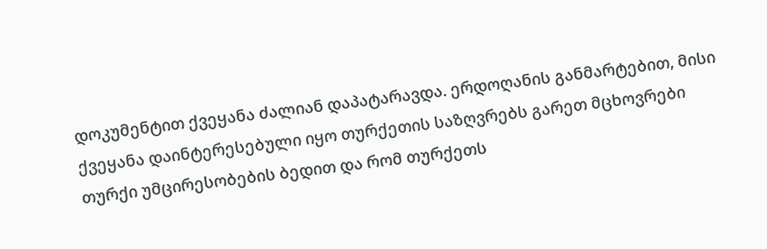დოკუმენტით ქვეყანა ძალიან დაპატარავდა. ერდოღანის განმარტებით, მისი ქვეყანა დაინტერესებული იყო თურქეთის საზღვრებს გარეთ მცხოვრები თურქი უმცირესობების ბედით და რომ თურქეთს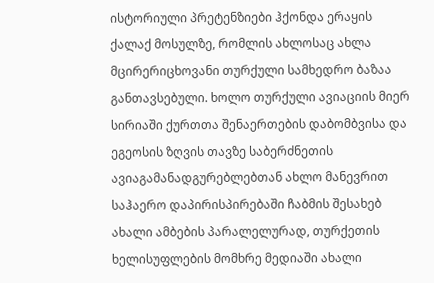ისტორიული პრეტენზიები ჰქონდა ერაყის ქალაქ მოსულზე, რომლის ახლოსაც ახლა მცირერიცხოვანი თურქული სამხედრო ბაზაა განთავსებული. ხოლო თურქული ავიაციის მიერ სირიაში ქურთთა შენაერთების დაბომბვისა და ეგეოსის ზღვის თავზე საბერძნეთის ავიაგამანადგურებლებთან ახლო მანევრით საჰაერო დაპირისპირებაში ჩაბმის შესახებ ახალი ამბების პარალელურად, თურქეთის ხელისუფლების მომხრე მედიაში ახალი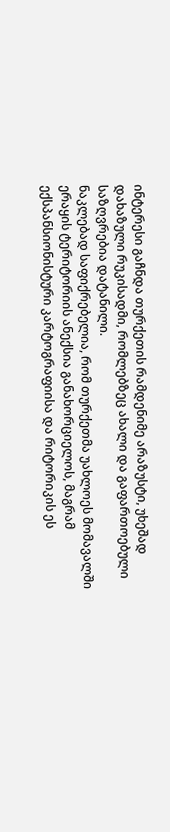ინტერესი გაჩნდა თურქეთის რამდენიმე არაზუსტი, უხეშად დახაზული რუკისადმი, რომლებზეც ახალი და გაფართოებული საზღვრებია დატანილი.
ნაკლებად საფიქრებელია, რომ თურქეთმა უახლოეს მომავალში ერაყის ტერიტორიის ანექსია განახორციელოს, მაგრამ ექსპანსიონისტური კარტოგრაფიისა და რიტორიკის ეს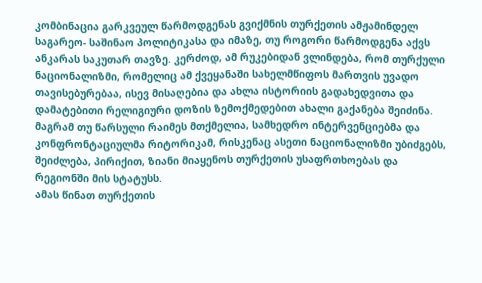კომბინაცია გარკვეულ წარმოდგენას გვიქმნის თურქეთის ამჟამინდელ საგარეო- საშინაო პოლიტიკასა და იმაზე, თუ როგორი წარმოდგენა აქვს ანკარას საკუთარ თავზე. კერძოდ, ამ რუკებიდან ვლინდება, რომ თურქული ნაციონალიზმი, რომელიც ამ ქვეყანაში სახელმწიფოს მართვის უვადო თავისებურებაა, ისევ მისაღებია და ახლა ისტორიის გადახედვითა და დამატებითი რელიგიური დოზის ზემოქმედებით ახალი გაქანება შეიძინა. მაგრამ თუ წარსული რაიმეს მთქმელია, სამხედრო ინტერვენციებმა და კონფრონტაციულმა რიტორიკამ, რისკენაც ასეთი ნაციონალიზმი უბიძგებს, შეიძლება, პირიქით, ზიანი მიაყენოს თურქეთის უსაფრთხოებას და რეგიონში მის სტატუსს.
ამას წინათ თურქეთის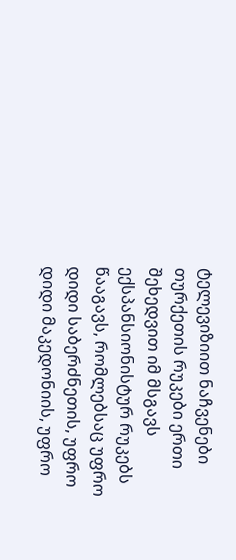ტელევიზიით ნაჩვენები თურქეთის რუკები ერთი შეხედვით იმ მსგავს ექსპანსიონისტურ რუკებს წააგავს, რომლებსაც უფრო დიდი საბერძნეთის, უფრო დიდი მაკედონიის, უფრო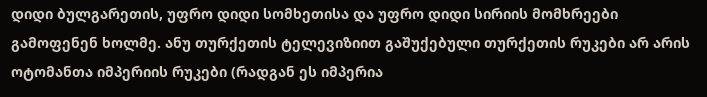დიდი ბულგარეთის, უფრო დიდი სომხეთისა და უფრო დიდი სირიის მომხრეები გამოფენენ ხოლმე. ანუ თურქეთის ტელევიზიით გაშუქებული თურქეთის რუკები არ არის ოტომანთა იმპერიის რუკები (რადგან ეს იმპერია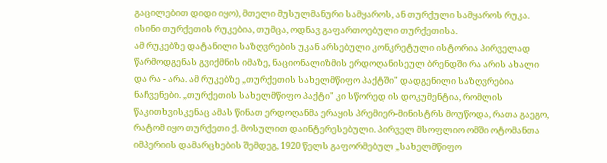გაცილებით დიდი იყო), მთელი მუსულმანური სამყაროს, ან თურქული სამყაროს რუკა. ისინი თურქეთის რუკებია, თუმცა, ოდნავ გაფართოებული თურქეთისა.
ამ რუკებზე დატანილი საზღვრების უკან არსებული კონკრეტული ისტორია პირველად წარმოდგენას გვიქმნის იმაზე, ნაციონალიზმის ერდოღანისეულ ბრენდში რა არის ახალი და რა - არა. ამ რუკებზე „თურქეთის სახელმწიფო პაქტში" დადგენილი საზღვრებია ნაჩვენები. „თურქეთის სახელმწიფო პაქტი" კი სწორედ ის დოკუმენტია, რომლის წაკითხვისკენაც ამას წინათ ერდოღანმა ერაყის პრემიერ-მინისტრს მოუწოდა, რათა გაეგო, რატომ იყო თურქეთი ქ. მოსულით დაინტერესებული. პირველ მსოფლიო ომში ოტომანთა იმპერიის დამარცხების შემდეგ, 1920 წელს გაფორმებულ „სახელმწიფო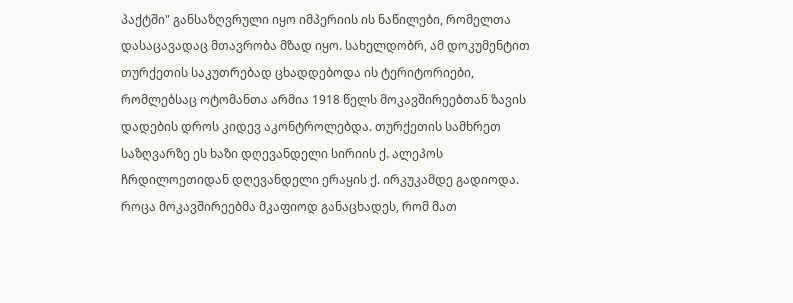პაქტში" განსაზღვრული იყო იმპერიის ის ნაწილები, რომელთა დასაცავადაც მთავრობა მზად იყო. სახელდობრ, ამ დოკუმენტით თურქეთის საკუთრებად ცხადდებოდა ის ტერიტორიები, რომლებსაც ოტომანთა არმია 1918 წელს მოკავშირეებთან ზავის დადების დროს კიდევ აკონტროლებდა. თურქეთის სამხრეთ საზღვარზე ეს ხაზი დღევანდელი სირიის ქ. ალეპოს ჩრდილოეთიდან დღევანდელი ერაყის ქ. ირკუკამდე გადიოდა.
როცა მოკავშირეებმა მკაფიოდ განაცხადეს, რომ მათ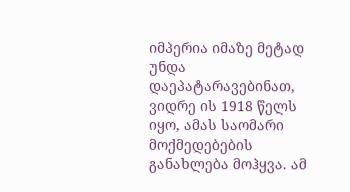იმპერია იმაზე მეტად უნდა დაეპატარავებინათ, ვიდრე ის 1918 წელს იყო, ამას საომარი მოქმედებების განახლება მოჰყვა. ამ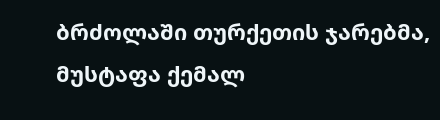ბრძოლაში თურქეთის ჯარებმა, მუსტაფა ქემალ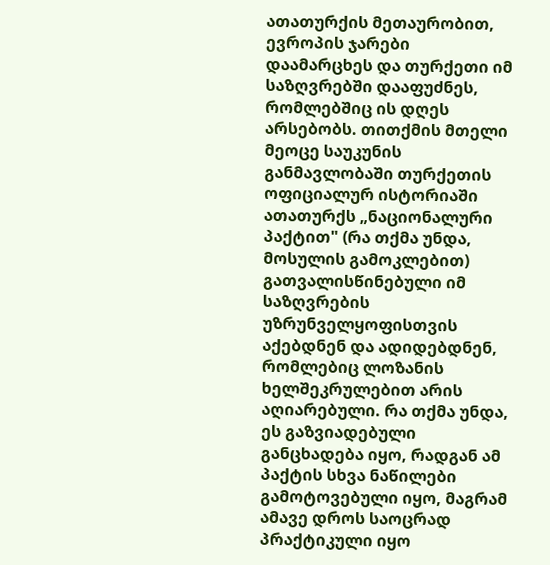ათათურქის მეთაურობით, ევროპის ჯარები დაამარცხეს და თურქეთი იმ საზღვრებში დააფუძნეს, რომლებშიც ის დღეს არსებობს. თითქმის მთელი მეოცე საუკუნის განმავლობაში თურქეთის ოფიციალურ ისტორიაში ათათურქს „ნაციონალური პაქტით" (რა თქმა უნდა, მოსულის გამოკლებით) გათვალისწინებული იმ საზღვრების უზრუნველყოფისთვის აქებდნენ და ადიდებდნენ, რომლებიც ლოზანის ხელშეკრულებით არის აღიარებული. რა თქმა უნდა, ეს გაზვიადებული განცხადება იყო, რადგან ამ პაქტის სხვა ნაწილები გამოტოვებული იყო, მაგრამ ამავე დროს საოცრად პრაქტიკული იყო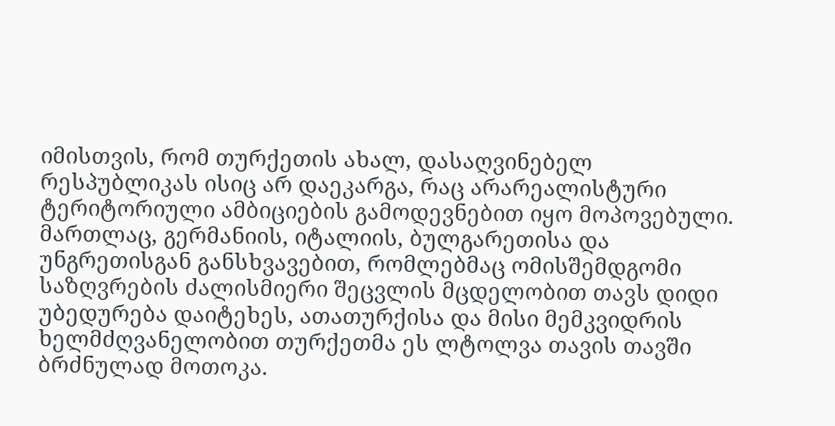იმისთვის, რომ თურქეთის ახალ, დასაღვინებელ რესპუბლიკას ისიც არ დაეკარგა, რაც არარეალისტური ტერიტორიული ამბიციების გამოდევნებით იყო მოპოვებული. მართლაც, გერმანიის, იტალიის, ბულგარეთისა და უნგრეთისგან განსხვავებით, რომლებმაც ომისშემდგომი საზღვრების ძალისმიერი შეცვლის მცდელობით თავს დიდი უბედურება დაიტეხეს, ათათურქისა და მისი მემკვიდრის ხელმძღვანელობით თურქეთმა ეს ლტოლვა თავის თავში ბრძნულად მოთოკა.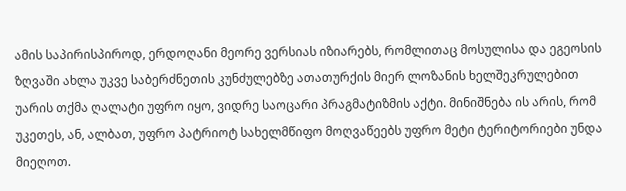ამის საპირისპიროდ, ერდოღანი მეორე ვერსიას იზიარებს, რომლითაც მოსულისა და ეგეოსის ზღვაში ახლა უკვე საბერძნეთის კუნძულებზე ათათურქის მიერ ლოზანის ხელშეკრულებით უარის თქმა ღალატი უფრო იყო, ვიდრე საოცარი პრაგმატიზმის აქტი. მინიშნება ის არის, რომ უკეთეს, ან, ალბათ, უფრო პატრიოტ სახელმწიფო მოღვაწეებს უფრო მეტი ტერიტორიები უნდა მიეღოთ.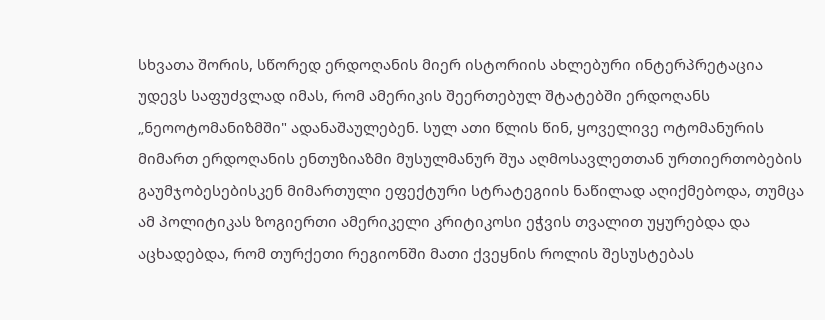სხვათა შორის, სწორედ ერდოღანის მიერ ისტორიის ახლებური ინტერპრეტაცია უდევს საფუძვლად იმას, რომ ამერიკის შეერთებულ შტატებში ერდოღანს „ნეოოტომანიზმში" ადანაშაულებენ. სულ ათი წლის წინ, ყოველივე ოტომანურის მიმართ ერდოღანის ენთუზიაზმი მუსულმანურ შუა აღმოსავლეთთან ურთიერთობების გაუმჯობესებისკენ მიმართული ეფექტური სტრატეგიის ნაწილად აღიქმებოდა, თუმცა ამ პოლიტიკას ზოგიერთი ამერიკელი კრიტიკოსი ეჭვის თვალით უყურებდა და აცხადებდა, რომ თურქეთი რეგიონში მათი ქვეყნის როლის შესუსტებას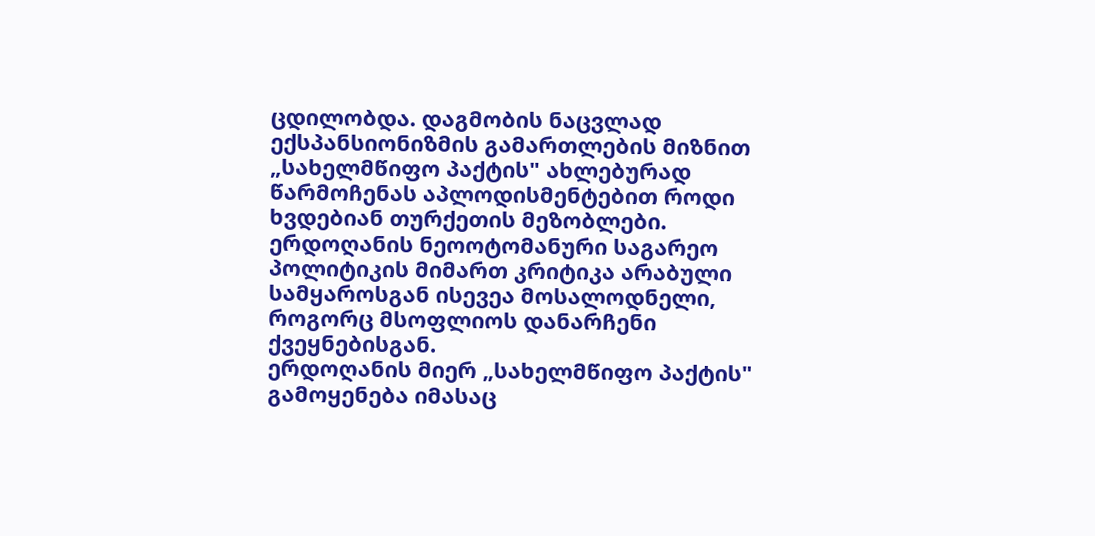ცდილობდა. დაგმობის ნაცვლად ექსპანსიონიზმის გამართლების მიზნით „სახელმწიფო პაქტის" ახლებურად წარმოჩენას აპლოდისმენტებით როდი ხვდებიან თურქეთის მეზობლები. ერდოღანის ნეოოტომანური საგარეო პოლიტიკის მიმართ კრიტიკა არაბული სამყაროსგან ისევეა მოსალოდნელი, როგორც მსოფლიოს დანარჩენი ქვეყნებისგან.
ერდოღანის მიერ „სახელმწიფო პაქტის" გამოყენება იმასაც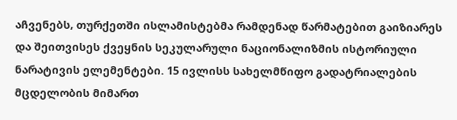აჩვენებს, თურქეთში ისლამისტებმა რამდენად წარმატებით გაიზიარეს და შეითვისეს ქვეყნის სეკულარული ნაციონალიზმის ისტორიული ნარატივის ელემენტები. 15 ივლისს სახელმწიფო გადატრიალების მცდელობის მიმართ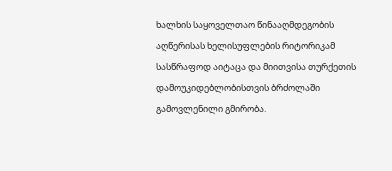ხალხის საყოველთაო წინააღმდეგობის აღწერისას ხელისუფლების რიტორიკამ სასწრაფოდ აიტაცა და მიითვისა თურქეთის დამოუკიდებლობისთვის ბრძოლაში გამოვლენილი გმირობა.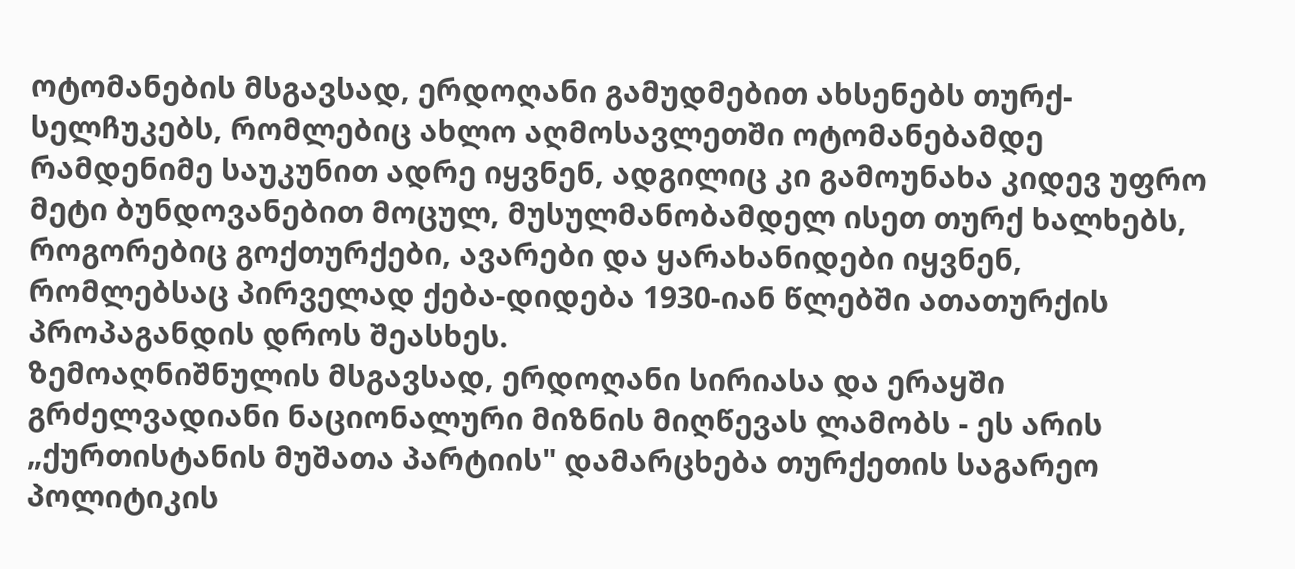ოტომანების მსგავსად, ერდოღანი გამუდმებით ახსენებს თურქ-სელჩუკებს, რომლებიც ახლო აღმოსავლეთში ოტომანებამდე რამდენიმე საუკუნით ადრე იყვნენ, ადგილიც კი გამოუნახა კიდევ უფრო მეტი ბუნდოვანებით მოცულ, მუსულმანობამდელ ისეთ თურქ ხალხებს, როგორებიც გოქთურქები, ავარები და ყარახანიდები იყვნენ, რომლებსაც პირველად ქება-დიდება 1930-იან წლებში ათათურქის პროპაგანდის დროს შეასხეს.
ზემოაღნიშნულის მსგავსად, ერდოღანი სირიასა და ერაყში გრძელვადიანი ნაციონალური მიზნის მიღწევას ლამობს - ეს არის „ქურთისტანის მუშათა პარტიის" დამარცხება თურქეთის საგარეო პოლიტიკის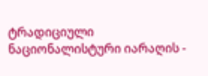ტრადიციული ნაციონალისტური იარაღის -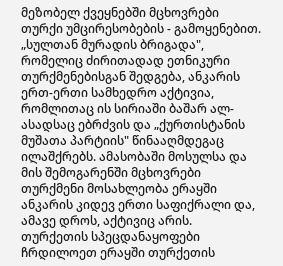მეზობელ ქვეყნებში მცხოვრები თურქი უმცირესობების - გამოყენებით. „სულთან მურადის ბრიგადა", რომელიც ძირითადად ეთნიკური თურქმენებისგან შედგება, ანკარის ერთ-ერთი სამხედრო აქტივია, რომლითაც ის სირიაში ბაშარ ალ-ასადსაც ებრძვის და „ქურთისტანის მუშათა პარტიის" წინააღმდეგაც ილაშქრებს. ამასობაში მოსულსა და მის შემოგარენში მცხოვრები თურქმენი მოსახლეობა ერაყში ანკარის კიდევ ერთი საფიქრალი და, ამავე დროს, აქტივიც არის. თურქეთის სპეცდანაყოფები ჩრდილოეთ ერაყში თურქეთის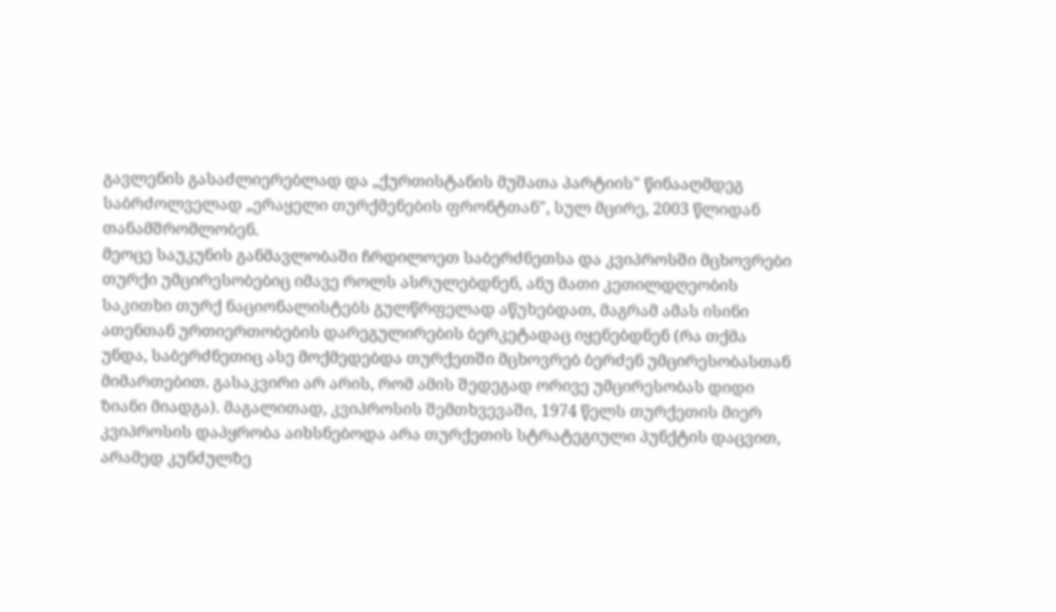გავლენის გასაძლიერებლად და „ქურთისტანის მუშათა პარტიის" წინააღმდეგ საბრძოლველად „ერაყელი თურქმენების ფრონტთან", სულ მცირე, 2003 წლიდან თანამშრომლობენ.
მეოცე საუკუნის განმავლობაში ჩრდილოეთ საბერძნეთსა და კვიპროსში მცხოვრები თურქი უმცირესობებიც იმავე როლს ასრულებდნენ, ანუ მათი კეთილდღეობის საკითხი თურქ ნაციონალისტებს გულწრფელად აწუხებდათ, მაგრამ ამას ისინი ათენთან ურთიერთობების დარეგულირების ბერკეტადაც იყენებდნენ (რა თქმა უნდა, საბერძნეთიც ასე მოქმედებდა თურქეთში მცხოვრებ ბერძენ უმცირესობასთან მიმართებით. გასაკვირი არ არის, რომ ამის შედეგად ორივე უმცირესობას დიდი ზიანი მიადგა). მაგალითად, კვიპროსის შემთხვევაში, 1974 წელს თურქეთის მიერ კვიპროსის დაპყრობა აიხსნებოდა არა თურქეთის სტრატეგიული პუნქტის დაცვით, არამედ კუნძულზე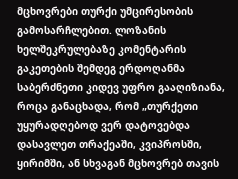მცხოვრები თურქი უმცირესობის გამოსარჩლებით. ლოზანის ხელშეკრულებაზე კომენტარის გაკეთების შემდეგ ერდოღანმა საბერძნეთი კიდევ უფრო გააღიზიანა, როცა განაცხადა, რომ „თურქეთი უყურადღებოდ ვერ დატოვებდა დასავლეთ თრაქეაში, კვიპროსში, ყირიმში, ან სხვაგან მცხოვრებ თავის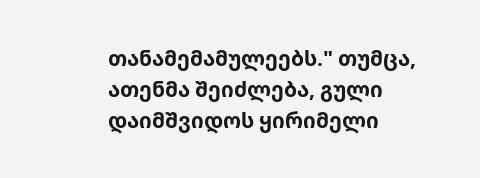თანამემამულეებს." თუმცა, ათენმა შეიძლება, გული დაიმშვიდოს ყირიმელი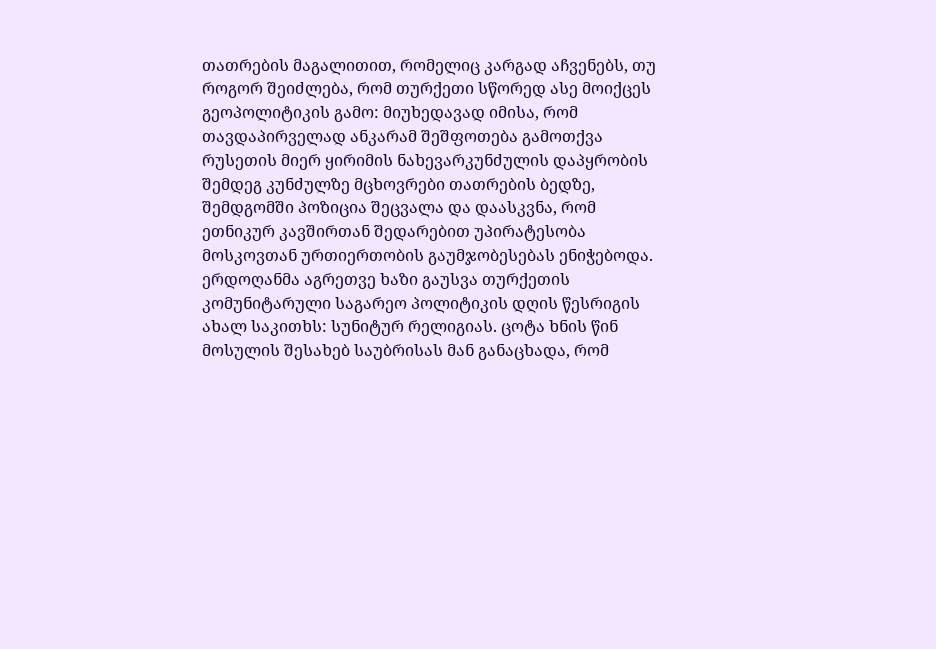თათრების მაგალითით, რომელიც კარგად აჩვენებს, თუ როგორ შეიძლება, რომ თურქეთი სწორედ ასე მოიქცეს გეოპოლიტიკის გამო: მიუხედავად იმისა, რომ თავდაპირველად ანკარამ შეშფოთება გამოთქვა რუსეთის მიერ ყირიმის ნახევარკუნძულის დაპყრობის შემდეგ კუნძულზე მცხოვრები თათრების ბედზე, შემდგომში პოზიცია შეცვალა და დაასკვნა, რომ ეთნიკურ კავშირთან შედარებით უპირატესობა მოსკოვთან ურთიერთობის გაუმჯობესებას ენიჭებოდა.
ერდოღანმა აგრეთვე ხაზი გაუსვა თურქეთის კომუნიტარული საგარეო პოლიტიკის დღის წესრიგის ახალ საკითხს: სუნიტურ რელიგიას. ცოტა ხნის წინ მოსულის შესახებ საუბრისას მან განაცხადა, რომ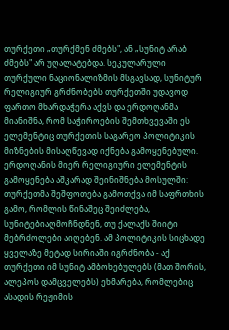თურქეთი „თურქმენ ძმებს", ან „სუნიტ არაბ ძმებს" არ უღალატებდა. სეკულარული თურქული ნაციონალიზმის მსგავსად, სუნიტურ რელიგიურ გრძნობებს თურქეთში უდავოდ ფართო მხარდაჭერა აქვს და ერდოღანმა მიანიშნა, რომ საჭიროების შემთხვევაში ეს ელემენტიც თურქეთის საგარეო პოლიტიკის მიზნების მისაღწევად იქნება გამოყენებული. ერდოღანის მიერ რელიგიური ელემენტის გამოყენება აშკარად შეინიშნება მოსულში: თურქეთმა შეშფოთება გამოთქვა იმ საფრთხის გამო, რომლის წინაშეც შეიძლება, სუნიტებიაღმოჩნდნენ, თუ ქალაქს შიიტი მებრძოლები აიღებენ. ამ პოლიტიკის სიცხადე ყველაზე მეტად სირიაში იგრძნობა - აქ თურქეთი იმ სუნიტ ამბოხებულებს (მათ შორის, ალეპოს დამცველებს) ეხმარება, რომლებიც ასადის რეჟიმის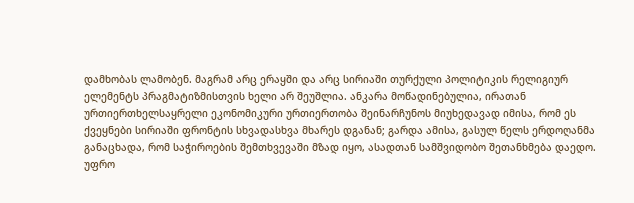დამხობას ლამობენ. მაგრამ არც ერაყში და არც სირიაში თურქული პოლიტიკის რელიგიურ ელემენტს პრაგმატიზმისთვის ხელი არ შეუშლია. ანკარა მოწადინებულია, ირათან ურთიერთხელსაყრელი ეკონომიკური ურთიერთობა შეინარჩუნოს მიუხედავად იმისა, რომ ეს ქვეყნები სირიაში ფრონტის სხვადასხვა მხარეს დგანან; გარდა ამისა, გასულ წელს ერდოღანმა განაცხადა, რომ საჭიროების შემთხვევაში მზად იყო, ასადთან სამშვიდობო შეთანხმება დაედო.
უფრო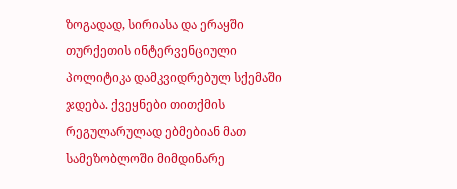ზოგადად, სირიასა და ერაყში თურქეთის ინტერვენციული პოლიტიკა დამკვიდრებულ სქემაში ჯდება. ქვეყნები თითქმის რეგულარულად ებმებიან მათ სამეზობლოში მიმდინარე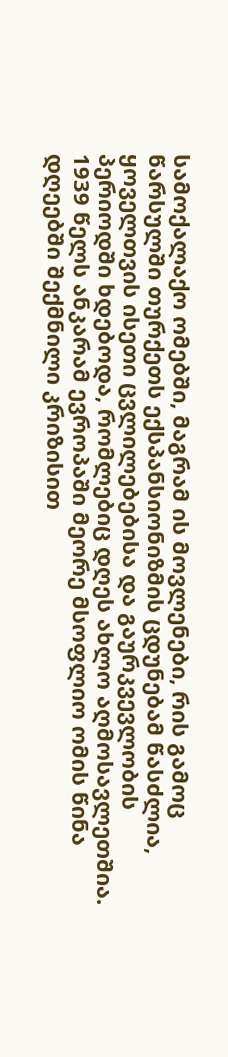სამოქალაქო ომებში, მაგრამ ის მოვლენები, რის გამოც წარსულში თურქეთს ექსპანსიონიზმის ცდუნებამ წასძლია, ყოველთვის ისეთი ცვლილებებისა და გაურკვევლობის პერიოდში ხდებოდა, რომლებიც დღეს ახლო აღმოსავლეთშია. 1939 წელს ანკარამ ევროპაში მეორე მსოფლიო ომის წინა დღეებში შექმნილი კრიზისით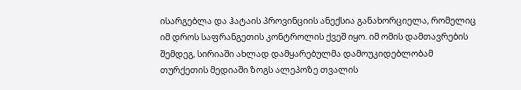ისარგებლა და ჰატაის პროვინციის ანექსია განახორციელა, რომელიც იმ დროს საფრანგეთის კონტროლის ქვეშ იყო. იმ ომის დამთავრების შემდეგ, სირიაში ახლად დამყარებულმა დამოუკიდებლობამ თურქეთის მედიაში ზოგს ალეპოზე თვალის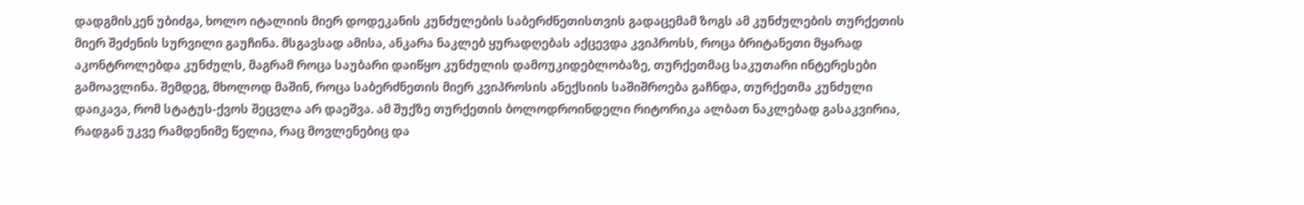დადგმისკენ უბიძგა, ხოლო იტალიის მიერ დოდეკანის კუნძულების საბერძნეთისთვის გადაცემამ ზოგს ამ კუნძულების თურქეთის მიერ შეძენის სურვილი გაუჩინა. მსგავსად ამისა, ანკარა ნაკლებ ყურადღებას აქცევდა კვიპროსს, როცა ბრიტანეთი მყარად აკონტროლებდა კუნძულს, მაგრამ როცა საუბარი დაიწყო კუნძულის დამოუკიდებლობაზე, თურქეთმაც საკუთარი ინტერესები გამოავლინა. შემდეგ, მხოლოდ მაშინ, როცა საბერძნეთის მიერ კვიპროსის ანექსიის საშიშროება გაჩნდა, თურქეთმა კუნძული დაიკავა, რომ სტატუს-ქვოს შეცვლა არ დაეშვა. ამ შუქზე თურქეთის ბოლოდროინდელი რიტორიკა ალბათ ნაკლებად გასაკვირია, რადგან უკვე რამდენიმე წელია, რაც მოვლენებიც და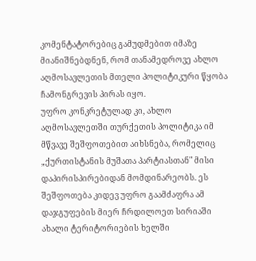კომენტატორებიც გამუდმებით იმაზე მიანიშნებდნენ, რომ თანამედროვე ახლო აღმოსავლეთის მთელი პოლიტიკური წყობა ჩამონგრევის პირას იყო.
უფრო კონკრეტულად კი, ახლო აღმოსავლეთში თურქეთის პოლიტიკა იმ მწვავე შეშფოთებით აიხსნება, რომელიც „ქურთისტანის მუშათა პარტიასთან" მისი დაპირისპირებიდან მომდინარეობს. ეს შეშფოთება კიდევ უფრო გაამძაფრა ამ დაჯგუფების მიერ ჩრდილოეთ სირიაში ახალი ტერიტორიების ხელში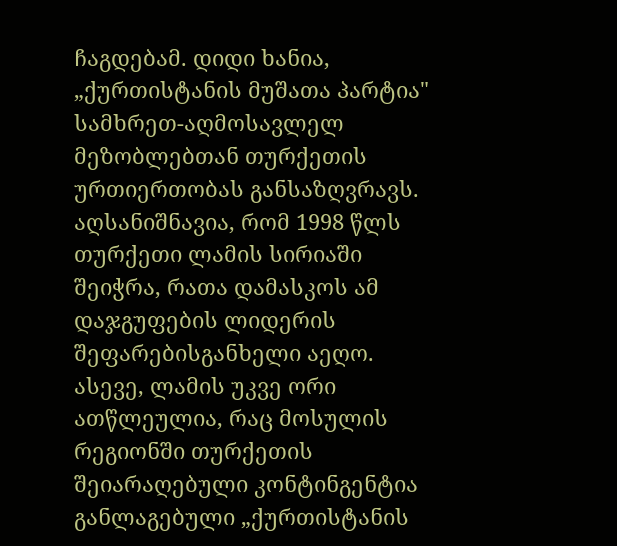ჩაგდებამ. დიდი ხანია, „ქურთისტანის მუშათა პარტია" სამხრეთ-აღმოსავლელ მეზობლებთან თურქეთის ურთიერთობას განსაზღვრავს. აღსანიშნავია, რომ 1998 წლს თურქეთი ლამის სირიაში შეიჭრა, რათა დამასკოს ამ დაჯგუფების ლიდერის შეფარებისგანხელი აეღო. ასევე, ლამის უკვე ორი ათწლეულია, რაც მოსულის რეგიონში თურქეთის შეიარაღებული კონტინგენტია განლაგებული „ქურთისტანის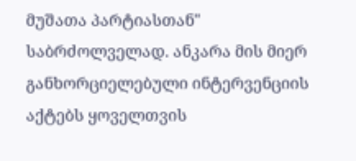მუშათა პარტიასთან" საბრძოლველად. ანკარა მის მიერ განხორციელებული ინტერვენციის აქტებს ყოველთვის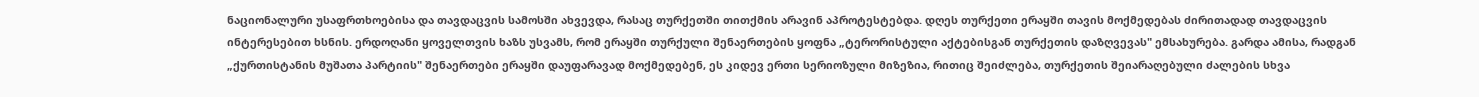ნაციონალური უსაფრთხოებისა და თავდაცვის სამოსში ახვევდა, რასაც თურქეთში თითქმის არავინ აპროტესტებდა. დღეს თურქეთი ერაყში თავის მოქმედებას ძირითადად თავდაცვის ინტერესებით ხსნის. ერდოღანი ყოველთვის ხაზს უსვამს, რომ ერაყში თურქული შენაერთების ყოფნა „ტერორისტული აქტებისგან თურქეთის დაზღვევას" ემსახურება. გარდა ამისა, რადგან „ქურთისტანის მუშათა პარტიის" შენაერთები ერაყში დაუფარავად მოქმედებენ, ეს კიდევ ერთი სერიოზული მიზეზია, რითიც შეიძლება, თურქეთის შეიარაღებული ძალების სხვა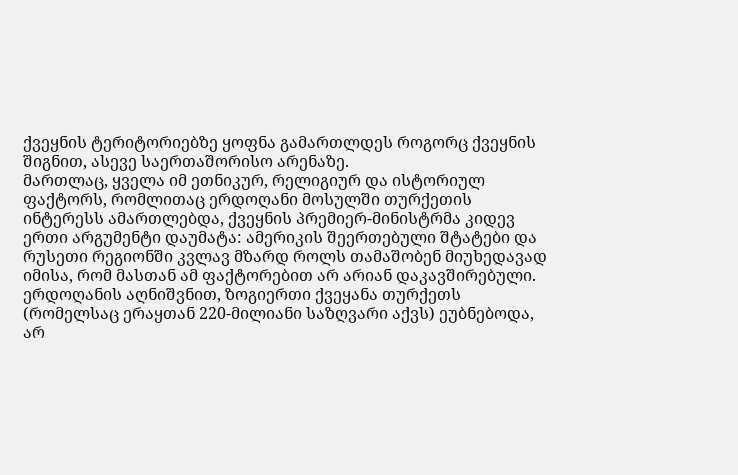ქვეყნის ტერიტორიებზე ყოფნა გამართლდეს როგორც ქვეყნის შიგნით, ასევე საერთაშორისო არენაზე.
მართლაც, ყველა იმ ეთნიკურ, რელიგიურ და ისტორიულ ფაქტორს, რომლითაც ერდოღანი მოსულში თურქეთის ინტერესს ამართლებდა, ქვეყნის პრემიერ-მინისტრმა კიდევ ერთი არგუმენტი დაუმატა: ამერიკის შეერთებული შტატები და რუსეთი რეგიონში კვლავ მზარდ როლს თამაშობენ მიუხედავად იმისა, რომ მასთან ამ ფაქტორებით არ არიან დაკავშირებული. ერდოღანის აღნიშვნით, ზოგიერთი ქვეყანა თურქეთს (რომელსაც ერაყთან 220-მილიანი საზღვარი აქვს) ეუბნებოდა, არ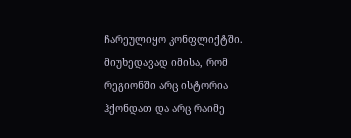ჩარეულიყო კონფლიქტში. მიუხედავად იმისა, რომ რეგიონში არც ისტორია ჰქონდათ და არც რაიმე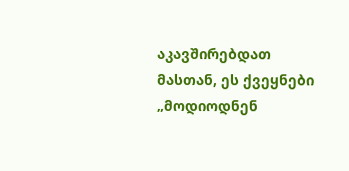აკავშირებდათ მასთან, ეს ქვეყნები „მოდიოდნენ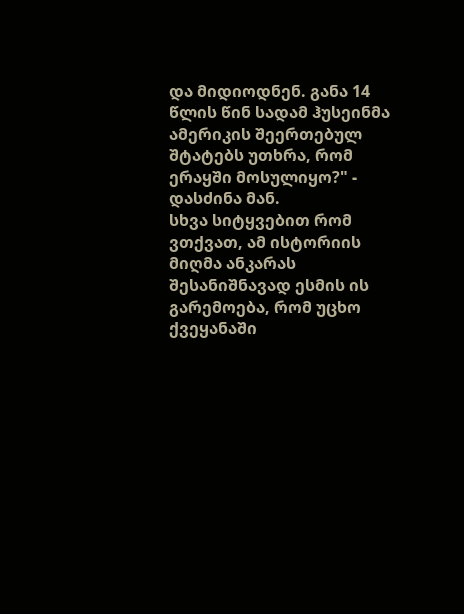და მიდიოდნენ. განა 14 წლის წინ სადამ ჰუსეინმა ამერიკის შეერთებულ შტატებს უთხრა, რომ ერაყში მოსულიყო?" - დასძინა მან.
სხვა სიტყვებით რომ ვთქვათ, ამ ისტორიის მიღმა ანკარას შესანიშნავად ესმის ის გარემოება, რომ უცხო ქვეყანაში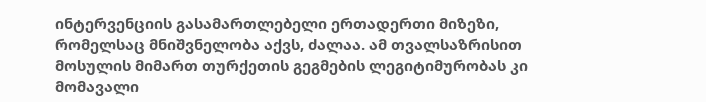ინტერვენციის გასამართლებელი ერთადერთი მიზეზი, რომელსაც მნიშვნელობა აქვს, ძალაა. ამ თვალსაზრისით მოსულის მიმართ თურქეთის გეგმების ლეგიტიმურობას კი მომავალი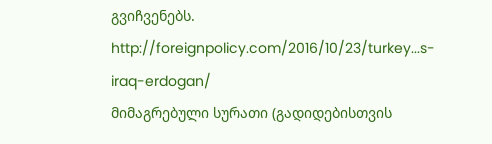გვიჩვენებს.
http://foreignpolicy.com/2016/10/23/turkey...s-iraq-erdogan/
მიმაგრებული სურათი (გადიდებისთვის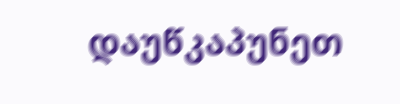დაუწკაპუნეთ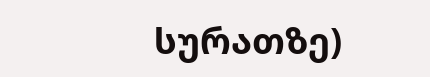სურათზე)